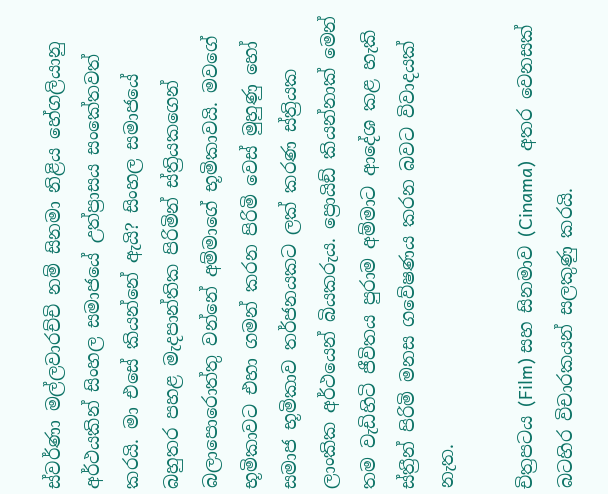ස්වර්ණා මල්ලවාරච්චි නම් සිනමා නිළිය හේගලියානු අර්ථයකින් සිංහල සමාජයේ උත්ප්‍රාසය සංකේතවත් කරයි. මා එසේ කියන්නේ ඇයි? සිංහල සමාජයේ බහුතර පහළ මැදපාන්තික පිරිමින් ස්ත්‍රියකගෙන් බලාපොරොත්තු වන්නේ අම්මාගේ භූමිකාවයි. මවගේ භූමිකාවට එහා ගමන් කරන පිරිමි වෙස් මුහුණු හෝ සමාජ භූමිකාව තර්ජනයකට ලක් කරණ ස්ත්‍රියක ලාංකික අර්ථයෙන් බියකරුය. ප්‍රොයිඞ් කියන්නාක් මෙන් තම වැඩිහිටි ජීවිතය පුරාම අම්මාට ආදේශ කළ හැකි ස්ත්‍රීන් පිරිමි මනස ගවේෂණය කරන බවට විවාදයක් නැත.

චිත්‍රපටය (Film) සහ සිනමාව (Cinama)  අතර වෙනසක් බටහිර විචාරකයන් සලකුණු කරයි.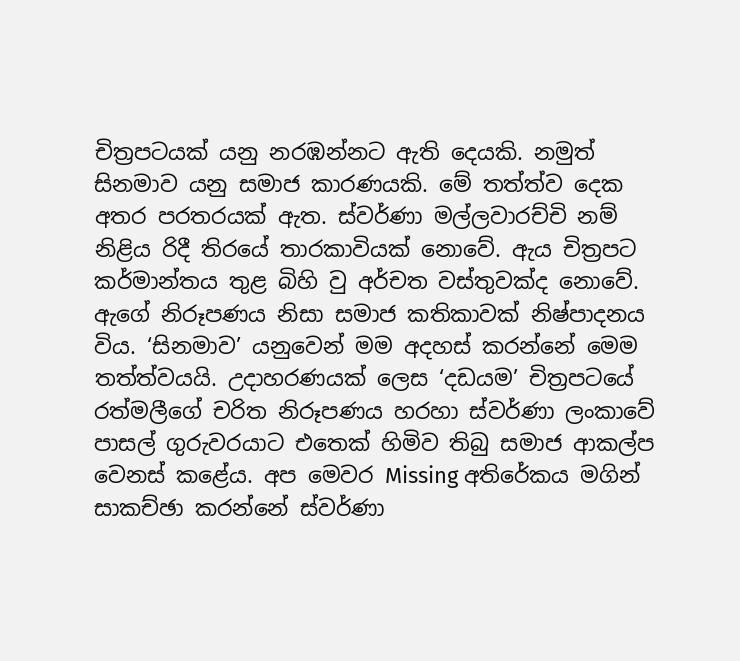චිත්‍රපටයක් යනු නරඹන්නට ඇති දෙයකි. නමුත් සිනමාව යනු සමාජ කාරණයකි. මේ තත්ත්ව දෙක අතර පරතරයක් ඇත. ස්වර්ණා මල්ලවාරච්චි නම් නිළිය රිදී තිරයේ තාරකාවියක් නොවේ. ඇය චිත්‍රපට කර්මාන්තය තුළ බිහි වු අර්චත වස්තුවක්ද නොවේ. ඇගේ නිරූපණය නිසා සමාජ කතිකාවක් නිෂ්පාදනය විය. ‘සිනමාව’ යනුවෙන් මම අදහස් කරන්නේ මෙම තත්ත්වයයි. උදාහරණයක් ලෙස ‘දඩයම’ චිත්‍රපටයේ රත්මලීගේ චරිත නිරූපණය හරහා ස්වර්ණා ලංකාවේ පාසල් ගුරුවරයාට එතෙක් හිමිව තිබු සමාජ ආකල්ප වෙනස් කළේය. අප මෙවර Missing අතිරේකය මගින් සාකච්ඡා කරන්නේ ස්වර්ණා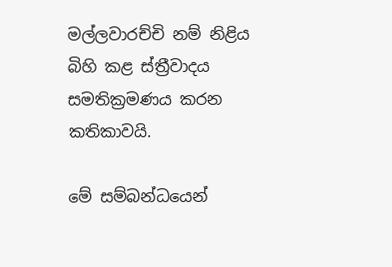මල්ලවාරච්චි නම් නිළිය බිහි කළ ස්ත්‍රීවාදය සමතික්‍රමණය කරන කතිකාවයි.

මේ සම්බන්ධයෙන්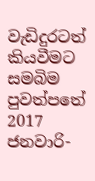වැඩිදුරටත් කියවීමට සමබිම පුවත්පතේ 2017 ජනවාරි-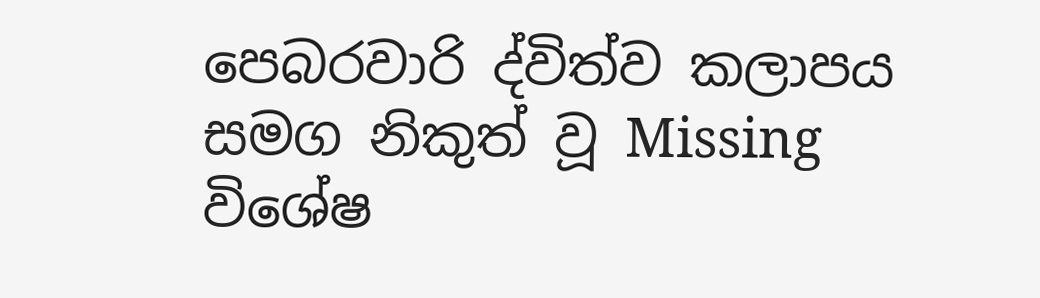පෙබරවාරි ද්විත්ව කලාපය සමග නිකුත් වූ Missing විශේෂ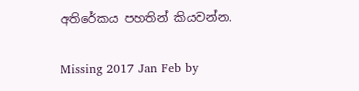අතිරේකය පහතින් කියවන්න.

Missing 2017 Jan Feb by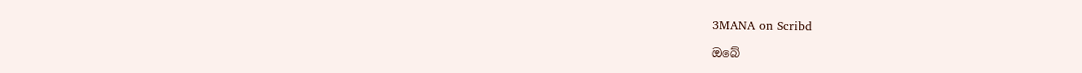3MANA on Scribd

ඔබේ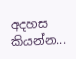අදහස කියන්න...